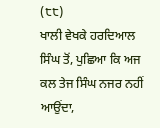(੮੮)
ਖਾਲੀ ਵੇਖਕੇ ਹਰਦਿਆਲ ਸਿੰਘ ਤੋਂ, ਪੁਛਿਆ ਕਿ ਅਜ ਕਲ ਤੇਜ ਸਿੰਘ ਨਜਰ ਨਹੀਂ ਆਉਂਦਾ,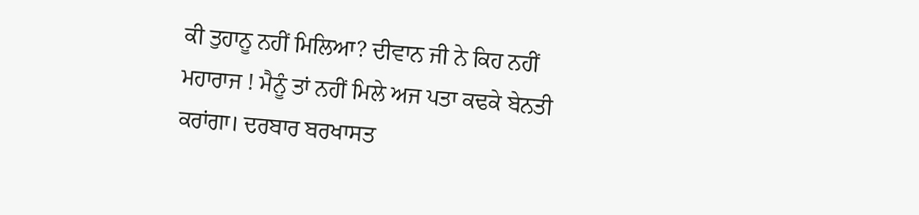ਕੀ ਤੁਹਾਨੂ ਨਹੀਂ ਮਿਲਿਆ? ਦੀਵਾਨ ਜੀ ਨੇ ਕਿਹ ਨਹੀਂ ਮਹਾਰਾਜ ! ਮੈਨੂੰ ਤਾਂ ਨਹੀਂ ਮਿਲੇ ਅਜ ਪਤਾ ਕਢਕੇ ਬੇਨਤੀ ਕਰਾਂਗਾ। ਦਰਬਾਰ ਬਰਖਾਸਤ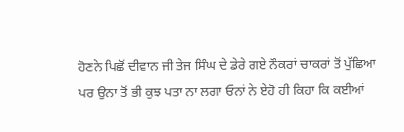ਹੋਣਨੇ ਪਿਛੋਂ ਦੀਵਾਨ ਜੀ ਤੇਜ ਸਿੰਘ ਦੇ ਡੇਰੇ ਗਏ ਨੌਕਰਾਂ ਚਾਕਰਾਂ ਤੋਂ ਪੁੱਛਿਆ ਪਰ ਉਨਾ ਤੋਂ ਭੀ ਕੁਝ ਪਤਾ ਨਾ ਲਗਾ ਓਨਾਂ ਨੇ ਏਹੋ ਹੀ ਕਿਹਾ ਕਿ ਕਈਆਂ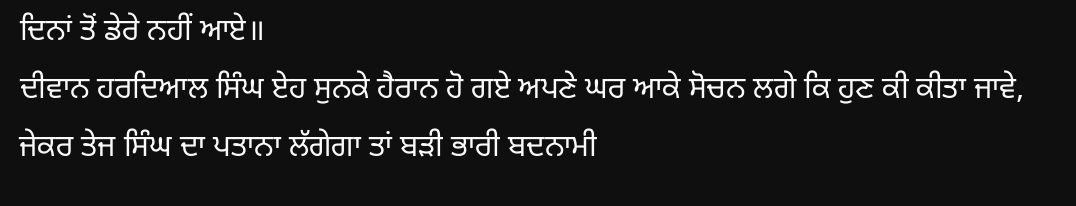ਦਿਨਾਂ ਤੋਂ ਡੇਰੇ ਨਹੀਂ ਆਏ॥
ਦੀਵਾਨ ਹਰਦਿਆਲ ਸਿੰਘ ਏਹ ਸੁਨਕੇ ਹੈਰਾਨ ਹੋ ਗਏ ਅਪਣੇ ਘਰ ਆਕੇ ਸੋਚਨ ਲਗੇ ਕਿ ਹੁਣ ਕੀ ਕੀਤਾ ਜਾਵੇ, ਜੇਕਰ ਤੇਜ ਸਿੰਘ ਦਾ ਪਤਾਨਾ ਲੱਗੇਗਾ ਤਾਂ ਬੜੀ ਭਾਰੀ ਬਦਨਾਮੀ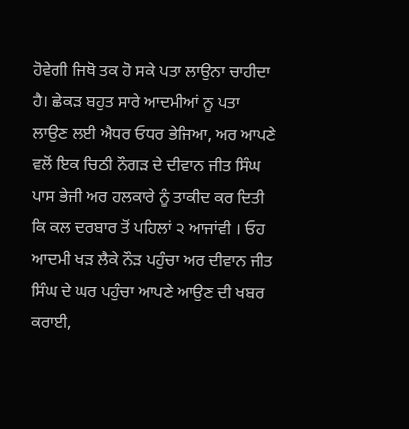ਹੋਵੇਗੀ ਜਿਥੋ ਤਕ ਹੋ ਸਕੇ ਪਤਾ ਲਾਉਨਾ ਚਾਹੀਦਾ ਹੈ। ਛੇਕੜ ਬਹੁਤ ਸਾਰੇ ਆਦਮੀਆਂ ਨੂ ਪਤਾ ਲਾਉਣ ਲਈ ਐਧਰ ਓਧਰ ਭੇਜਿਆ, ਅਰ ਆਪਣੇ ਵਲੋਂ ਇਕ ਚਿਠੀ ਨੌਗੜ ਦੇ ਦੀਵਾਨ ਜੀਤ ਸਿੰਘ ਪਾਸ ਭੇਜੀ ਅਰ ਹਲਕਾਰੇ ਨੂੰ ਤਾਕੀਦ ਕਰ ਦਿਤੀ ਕਿ ਕਲ ਦਰਬਾਰ ਤੋਂ ਪਹਿਲਾਂ ੨ ਆਜਾਂਵੀ । ਓਹ ਆਦਮੀ ਖੜ ਲੈਕੇ ਨੌੜ ਪਹੁੰਚਾ ਅਰ ਦੀਵਾਨ ਜੀਤ ਸਿੰਘ ਦੇ ਘਰ ਪਹੁੰਚਾ ਆਪਣੇ ਆਉਣ ਦੀ ਖਬਰ ਕਰਾਈ,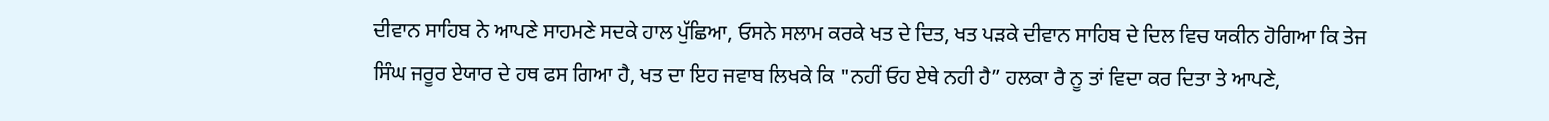ਦੀਵਾਨ ਸਾਹਿਬ ਨੇ ਆਪਣੇ ਸਾਹਮਣੇ ਸਦਕੇ ਹਾਲ ਪੁੱਛਿਆ, ਓਸਨੇ ਸਲਾਮ ਕਰਕੇ ਖਤ ਦੇ ਦਿਤ, ਖਤ ਪੜਕੇ ਦੀਵਾਨ ਸਾਹਿਬ ਦੇ ਦਿਲ ਵਿਚ ਯਕੀਨ ਹੋਗਿਆ ਕਿ ਤੇਜ ਸਿੰਘ ਜਰੂਰ ਏਯਾਰ ਦੇ ਹਥ ਫਸ ਗਿਆ ਹੈ, ਖਤ ਦਾ ਇਹ ਜਵਾਬ ਲਿਖਕੇ ਕਿ "ਨਹੀਂ ਓਹ ਏਥੇ ਨਹੀ ਹੈ” ਹਲਕਾ ਰੈ ਨੂ ਤਾਂ ਵਿਦਾ ਕਰ ਦਿਤਾ ਤੇ ਆਪਣੇ,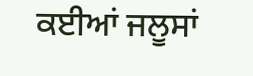ਕਈਆਂ ਜਲੂਸਾਂ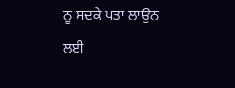ਨੂ ਸਦਕੇ ਪਤਾ ਲਾਉਨ ਲਈ